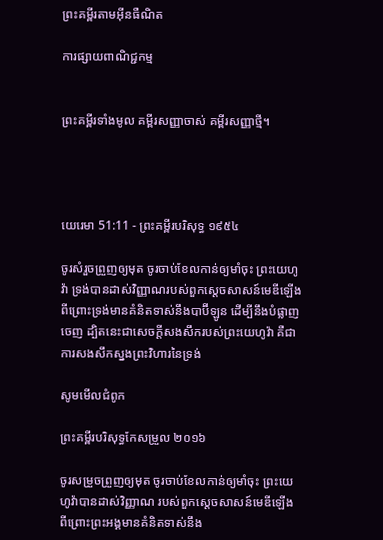ព្រះគម្ពីរតាមអ៊ីនធឺណិត

ការផ្សាយពាណិជ្ជកម្ម


ព្រះគម្ពីរទាំងមូល គម្ពីរសញ្ញាចាស់ គម្ពីរសញ្ញាថ្មី។




យេរេមា 51:11 - ព្រះគម្ពីរបរិសុទ្ធ ១៩៥៤

ចូរសំរួចព្រួញឲ្យមុត ចូរចាប់ខែលកាន់ឲ្យមាំចុះ ព្រះ‌យេហូវ៉ា ទ្រង់បានដាស់វិញ្ញាណរបស់ពួកស្តេចសាសន៍មេឌីឡើង ពីព្រោះទ្រង់មានគំនិតទាស់នឹងបាប៊ីឡូន ដើម្បីនឹងបំផ្លាញចេញ ដ្បិតនេះជាសេចក្ដីសង‌សឹករបស់ព្រះ‌យេហូវ៉ា គឺជាការសង‌សឹកស្នងព្រះ‌វិហារនៃទ្រង់

សូមមើលជំពូក

ព្រះគម្ពីរបរិសុទ្ធកែសម្រួល ២០១៦

ចូរសម្រួចព្រួញឲ្យមុត ចូរចាប់ខែលកាន់ឲ្យមាំចុះ ព្រះ‌យេហូវ៉ាបានដាស់វិញ្ញាណ របស់ពួកស្តេចសាសន៍មេឌីឡើង ពីព្រោះព្រះ‌អង្គមានគំនិតទាស់នឹង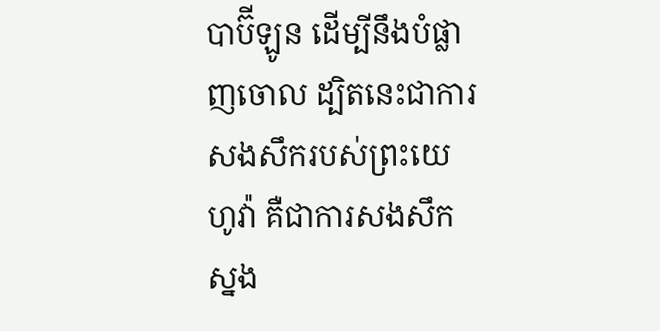បាប៊ីឡូន ដើម្បីនឹងបំផ្លាញចោល ដ្បិតនេះជាការសង‌សឹករបស់ព្រះ‌យេហូវ៉ា គឺជាការសង‌សឹកស្នង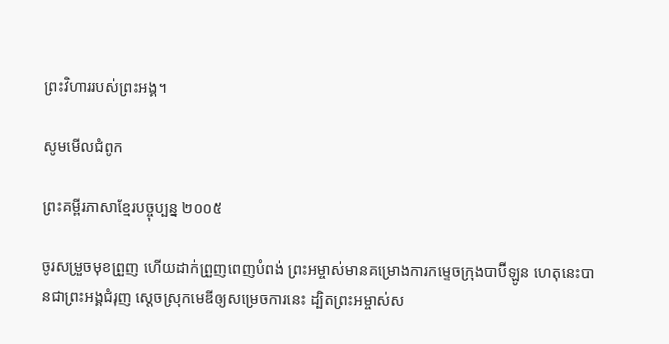ព្រះ‌វិហាររបស់ព្រះ‌អង្គ។

សូមមើលជំពូក

ព្រះគម្ពីរភាសាខ្មែរបច្ចុប្បន្ន ២០០៥

ចូរសម្រួចមុខព្រួញ ហើយដាក់ព្រួញពេញបំពង់ ព្រះ‌អម្ចាស់មានគម្រោង‌ការកម្ទេចក្រុងបាប៊ី‌ឡូន ហេតុនេះបានជាព្រះអង្គជំរុញ ស្ដេចស្រុកមេឌីឲ្យសម្រេចការនេះ ដ្បិតព្រះ‌អម្ចាស់ស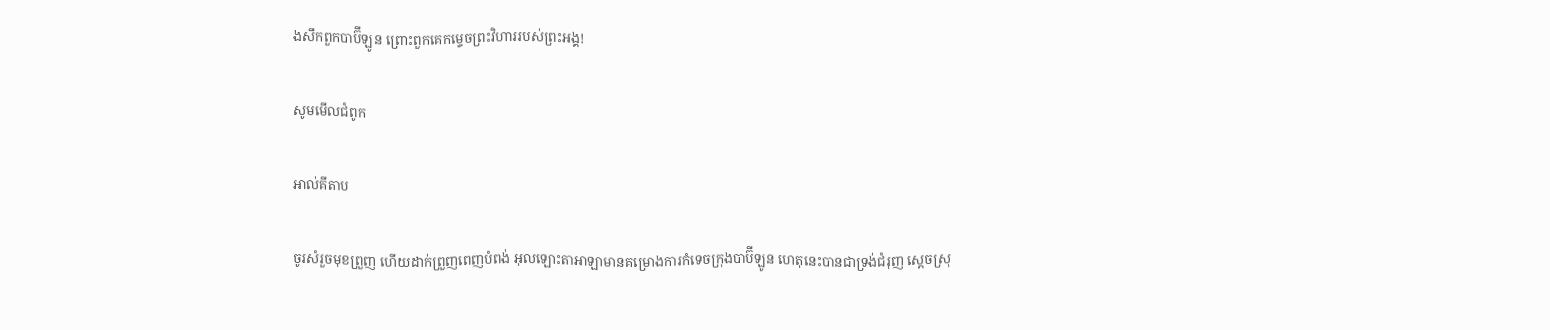ង‌សឹកពួកបាប៊ី‌ឡូន ព្រោះពួកគេកម្ទេចព្រះ‌វិហាររបស់ព្រះអង្គ!

សូមមើលជំពូក

អាល់គីតាប

ចូរសំរួចមុខព្រួញ ហើយដាក់ព្រួញពេញបំពង់ អុលឡោះ‌តាអាឡាមានគម្រោង‌ការកំទេចក្រុងបាប៊ី‌ឡូន ហេតុនេះបានជាទ្រង់ជំរុញ ស្ដេចស្រុ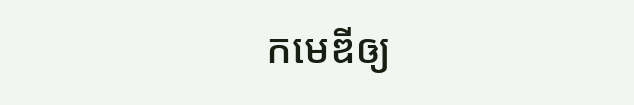កមេឌីឲ្យ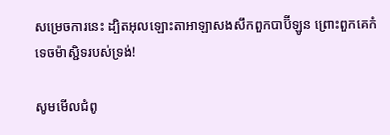សម្រេចការនេះ ដ្បិតអុលឡោះ‌តាអាឡាសង‌សឹកពួកបាប៊ី‌ឡូន ព្រោះពួកគេកំទេចម៉ាស្ជិទរបស់ទ្រង់!

សូមមើលជំពូ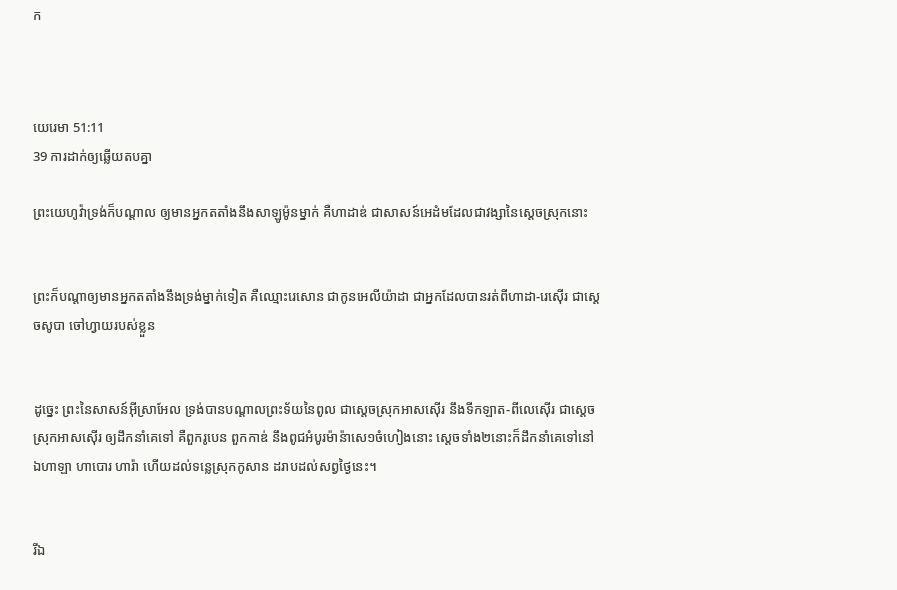ក



យេរេមា 51:11
39 ការដាក់ឲ្យឆ្លើយតបគ្នា

ព្រះ‌យេហូវ៉ាទ្រង់ក៏បណ្តាល ឲ្យមានអ្នកតតាំងនឹងសាឡូម៉ូនម្នាក់ គឺហាដាឌ់ ជាសាសន៍អេដំមដែលជាវង្សានៃស្តេចស្រុកនោះ


ព្រះក៏បណ្តាឲ្យមានអ្នកតតាំងនឹងទ្រង់ម្នាក់ទៀត គឺឈ្មោះរេសោន ជាកូនអេលី‌យ៉ាដា ជាអ្នកដែលបានរត់ពីហាដា-រេស៊ើរ ជាស្តេចសូបា ចៅហ្វាយរបស់ខ្លួន


ដូច្នេះ ព្រះនៃសាសន៍អ៊ីស្រាអែល ទ្រង់បានបណ្តាលព្រះ‌ទ័យនៃពូល ជាស្តេចស្រុកអាសស៊ើរ នឹងទីកឡាត-ពីលេ‌ស៊ើរ ជាស្តេចស្រុកអាសស៊ើរ ឲ្យដឹក‌នាំគេទៅ គឺពួករូបេន ពួកកាឌ់ នឹងពូជអំបូរម៉ាន៉ាសេ១ចំហៀងនោះ ស្តេចទាំង២នោះក៏ដឹក‌នាំគេទៅនៅឯហាឡា ហាបោរ ហារ៉ា ហើយដល់ទន្លេស្រុកកូសាន ដរាបដល់សព្វថ្ងៃនេះ។


រីឯ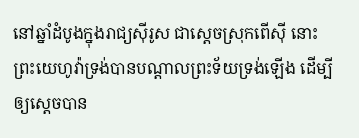នៅឆ្នាំដំបូងក្នុងរាជ្យស៊ីរូស ជាស្តេចស្រុកពើស៊ី នោះព្រះ‌យេហូវ៉ាទ្រង់បានបណ្តាលព្រះ‌ទ័យទ្រង់ឡើង ដើម្បីឲ្យស្តេចបាន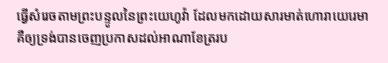ធ្វើសំរេចតាមព្រះ‌បន្ទូលនៃព្រះ‌យេហូវ៉ា ដែលមកដោយ‌សារមាត់ហោរាយេរេមា គឺឲ្យទ្រង់បានចេញប្រកាសដល់អាណាខែត្ររប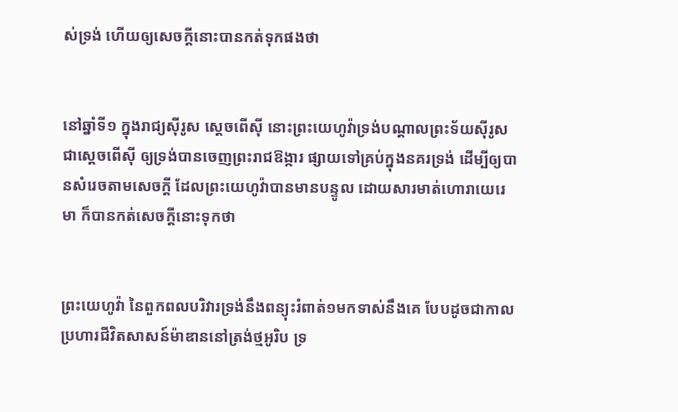ស់ទ្រង់ ហើយឲ្យសេចក្ដីនោះបានកត់ទុកផងថា


នៅឆ្នាំទី១ ក្នុងរាជ្យស៊ីរូស ស្តេចពើស៊ី នោះព្រះ‌យេហូវ៉ាទ្រង់បណ្តាលព្រះ‌ទ័យស៊ីរូស ជាស្តេចពើស៊ី ឲ្យទ្រង់បានចេញព្រះ‌រាជ‌ឱង្ការ ផ្សាយទៅគ្រប់ក្នុងនគរទ្រង់ ដើម្បីឲ្យបានសំរេចតាមសេចក្ដី ដែលព្រះ‌យេហូវ៉ាបានមានបន្ទូល ដោយ‌សារមាត់ហោរាយេរេមា ក៏បានកត់សេចក្ដីនោះទុកថា


ព្រះ‌យេហូវ៉ា នៃពួកពល‌បរិវារទ្រង់នឹងពន្យុះរំពាត់១មកទាស់នឹងគេ បែបដូចជាកាលប្រហារជីវិតសាសន៍ម៉ាឌាននៅត្រង់ថ្មអូរិប ទ្រ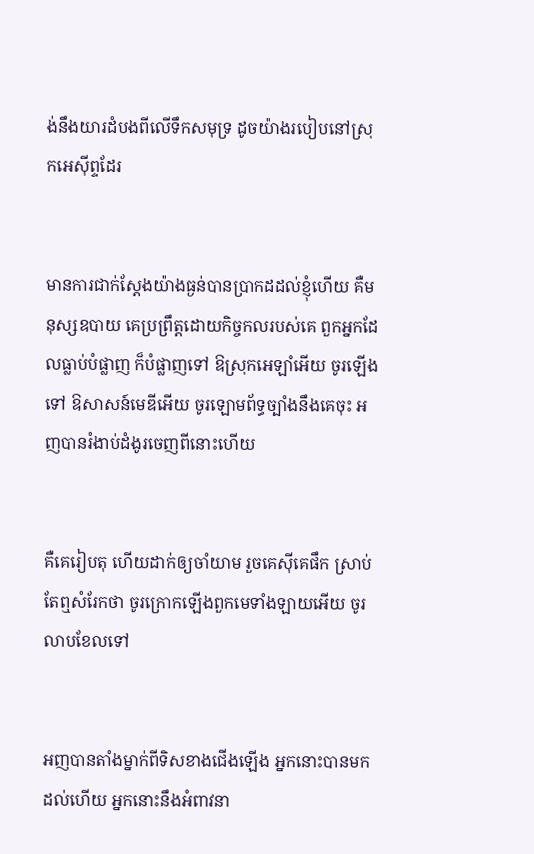ង់នឹងយារដំបងពីលើទឹកសមុទ្រ ដូចយ៉ាងរបៀបនៅស្រុកអេស៊ីព្ទដែរ


មានការជាក់‌ស្តែងយ៉ាងធ្ងន់បានប្រាកដដល់ខ្ញុំហើយ គឺមនុស្សឧបាយ គេប្រព្រឹត្តដោយកិច្ច‌កលរបស់គេ ពួកអ្នកដែលធ្លាប់បំផ្លាញ ក៏បំផ្លាញទៅ ឱស្រុកអេឡាំអើយ ចូរឡើងទៅ ឱសាសន៍មេឌីអើយ ចូរឡោម‌ព័ទ្ធច្បាំងនឹងគេចុះ អញបានរំងាប់ដំងូរចេញពីនោះហើយ


គឺគេរៀបតុ ហើយដាក់ឲ្យចាំយាម រួចគេស៊ីគេផឹក ស្រាប់តែឮសំរែកថា ចូរក្រោកឡើងពួកមេទាំង‌ឡាយអើយ ចូរលាបខែលទៅ


អញបានតាំងម្នាក់ពីទិសខាងជើងឡើង អ្នកនោះបានមកដល់ហើយ អ្នកនោះនឹងអំពាវ‌នា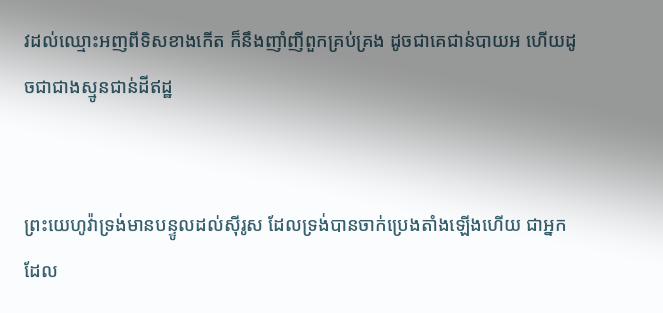វដល់ឈ្មោះអញពីទិសខាងកើត ក៏នឹងញាំ‌ញីពួកគ្រប់‌គ្រង ដូចជាគេជាន់បាយអ ហើយដូចជាជាងស្មូនជាន់ដីឥដ្ឋ


ព្រះ‌យេហូវ៉ាទ្រង់មានបន្ទូលដល់ស៊ីរូស ដែលទ្រង់បានចាក់ប្រេងតាំងឡើងហើយ ជាអ្នកដែល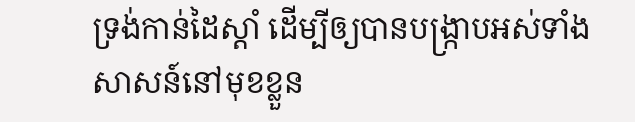ទ្រង់កាន់ដៃស្តាំ ដើម្បីឲ្យបានបង្ក្រាបអស់ទាំងសាសន៍នៅមុខខ្លួន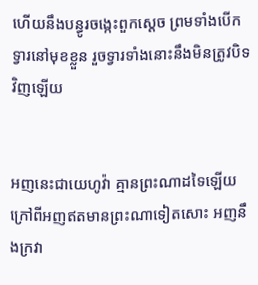ហើយនឹងបន្ធូរចង្កេះពួកស្តេច ព្រមទាំងបើកទ្វារនៅមុខខ្លួន រួចទ្វារទាំងនោះនឹងមិនត្រូវបិទវិញឡើយ


អញនេះជាយេហូវ៉ា គ្មានព្រះណាដទៃឡើយ ក្រៅពីអញឥតមានព្រះណាទៀតសោះ អញនឹងក្រវា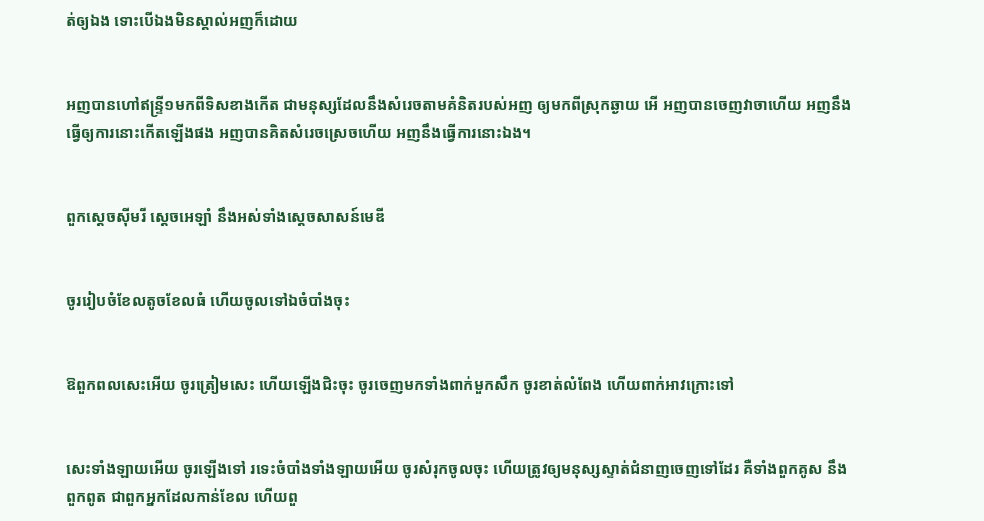ត់ឲ្យឯង ទោះបើឯងមិនស្គាល់អញក៏ដោយ


អញបានហៅឥន្ទ្រី១មកពីទិសខាងកើត ជាមនុស្សដែលនឹងសំរេចតាមគំនិតរបស់អញ ឲ្យមកពីស្រុកឆ្ងាយ អើ អញបានចេញវាចាហើយ អញនឹងធ្វើឲ្យការនោះកើតឡើងផង អញបានគិតសំរេចស្រេចហើយ អញនឹងធ្វើការនោះឯង។


ពួកស្តេចស៊ីមរី ស្តេចអេឡាំ នឹងអស់ទាំងស្តេចសាសន៍មេឌី


ចូររៀបចំខែលតូចខែលធំ ហើយចូលទៅឯចំបាំងចុះ


ឱពួកពលសេះអើយ ចូរត្រៀមសេះ ហើយឡើងជិះចុះ ចូរចេញមកទាំងពាក់មួកសឹក ចូរខាត់លំពែង ហើយពាក់អាវក្រោះទៅ


សេះទាំង‌ឡាយអើយ ចូរឡើងទៅ រទេះចំបាំងទាំង‌ឡាយអើយ ចូរសំរុកចូលចុះ ហើយត្រូវឲ្យមនុស្សស្ទាត់ជំនាញចេញទៅដែរ គឺទាំងពួកគូស នឹងពួកពូត ជាពួកអ្នកដែលកាន់ខែល ហើយពួ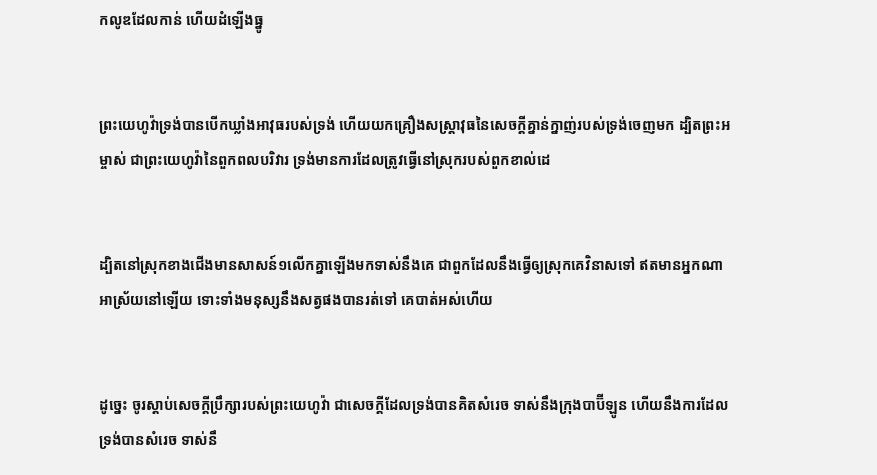កលូឌដែលកាន់ ហើយដំឡើងធ្នូ


ព្រះ‌យេហូវ៉ាទ្រង់បានបើកឃ្លាំងអាវុធរបស់ទ្រង់ ហើយយកគ្រឿងសស្ត្រា‌វុធនៃសេចក្ដីគ្នាន់‌ក្នាញ់របស់ទ្រង់ចេញមក ដ្បិតព្រះ‌អម្ចាស់ ជាព្រះ‌យេហូវ៉ានៃពួកពល‌បរិវារ ទ្រង់មានការដែលត្រូវធ្វើនៅស្រុករបស់ពួកខាល់ដេ


ដ្បិតនៅស្រុកខាងជើងមានសាសន៍១លើកគ្នាឡើងមកទាស់នឹងគេ ជាពួកដែលនឹងធ្វើឲ្យស្រុកគេវិនាសទៅ ឥតមានអ្នកណាអាស្រ័យនៅឡើយ ទោះទាំងមនុស្សនឹងសត្វផងបានរត់ទៅ គេបាត់អស់ហើយ


ដូច្នេះ ចូរស្តាប់សេចក្ដីប្រឹក្សារបស់ព្រះ‌យេហូវ៉ា ជាសេចក្ដីដែលទ្រង់បានគិតសំរេច ទាស់នឹងក្រុងបាប៊ីឡូន ហើយនឹងការដែលទ្រង់បានសំរេច ទាស់នឹ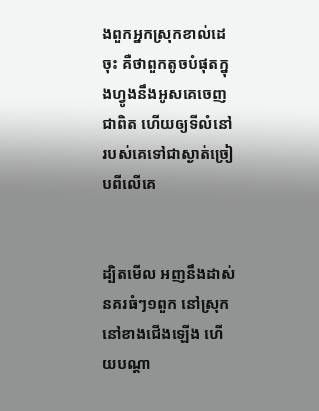ងពួកអ្នកស្រុកខាល់ដេចុះ គឺថាពួកតូចបំផុតក្នុងហ្វូងនឹងអូសគេចេញជាពិត ហើយឲ្យទីលំនៅរបស់គេទៅជាស្ងាត់ច្រៀបពីលើគេ


ដ្បិតមើល អញនឹងដាស់នគរធំៗ១ពួក នៅស្រុក នៅខាងជើងឡើង ហើយបណ្តា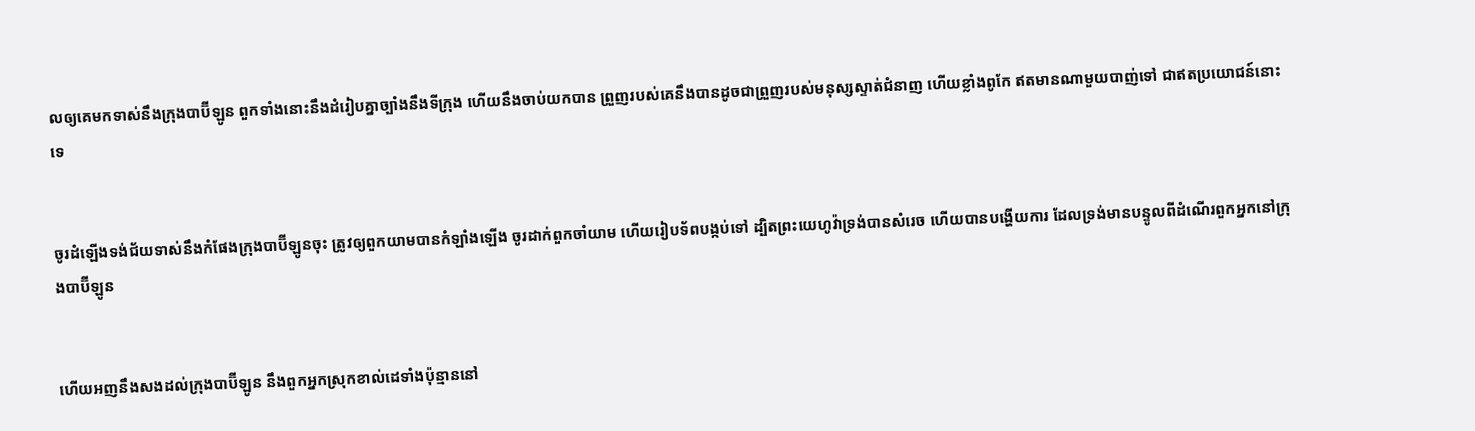លឲ្យគេមកទាស់នឹងក្រុងបាប៊ីឡូន ពួកទាំងនោះនឹងដំរៀបគ្នាច្បាំងនឹងទីក្រុង ហើយនឹងចាប់យកបាន ព្រួញរបស់គេនឹងបានដូចជាព្រួញរបស់មនុស្សស្ទាត់ជំនាញ ហើយខ្លាំងពូកែ ឥតមានណាមួយបាញ់ទៅ ជាឥតប្រយោជន៍នោះទេ


ចូរដំឡើងទង់‌ជ័យទាស់នឹងកំផែងក្រុងបាប៊ីឡូនចុះ ត្រូវឲ្យពួកយាមបានកំឡាំងឡើង ចូរដាក់ពួកចាំយាម ហើយរៀបទ័ពបង្កប់ទៅ ដ្បិតព្រះ‌យេហូវ៉ាទ្រង់បានសំរេច ហើយបានបង្ហើយការ ដែលទ្រង់មានបន្ទូលពីដំណើរពួកអ្នកនៅក្រុងបាប៊ីឡូន


ហើយអញនឹងសងដល់ក្រុងបាប៊ីឡូន នឹងពួកអ្នកស្រុកខាល់ដេទាំងប៉ុន្មាននៅ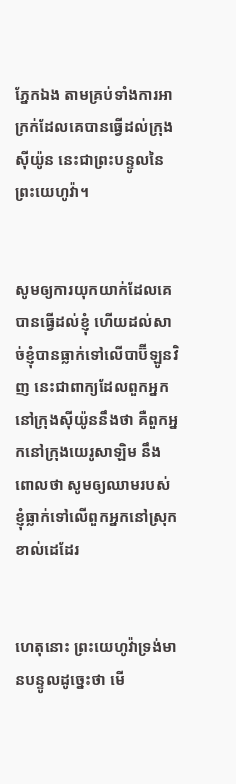ភ្នែកឯង តាមគ្រប់ទាំងការអាក្រក់ដែលគេបានធ្វើដល់ក្រុងស៊ីយ៉ូន នេះជាព្រះ‌បន្ទូលនៃព្រះ‌យេហូវ៉ា។


សូមឲ្យការយុក‌យាក់ដែលគេបានធ្វើដល់ខ្ញុំ ហើយដល់សាច់ខ្ញុំបានធ្លាក់ទៅលើបាប៊ីឡូនវិញ នេះជាពាក្យដែលពួកអ្នកនៅក្រុងស៊ីយ៉ូននឹងថា គឺពួកអ្នកនៅក្រុងយេរូ‌សាឡិម នឹងពោលថា សូមឲ្យឈាមរបស់ខ្ញុំធ្លាក់ទៅលើពួកអ្នកនៅស្រុកខាល់ដេដែរ


ហេតុនោះ ព្រះ‌យេហូវ៉ាទ្រង់មានបន្ទូលដូច្នេះថា មើ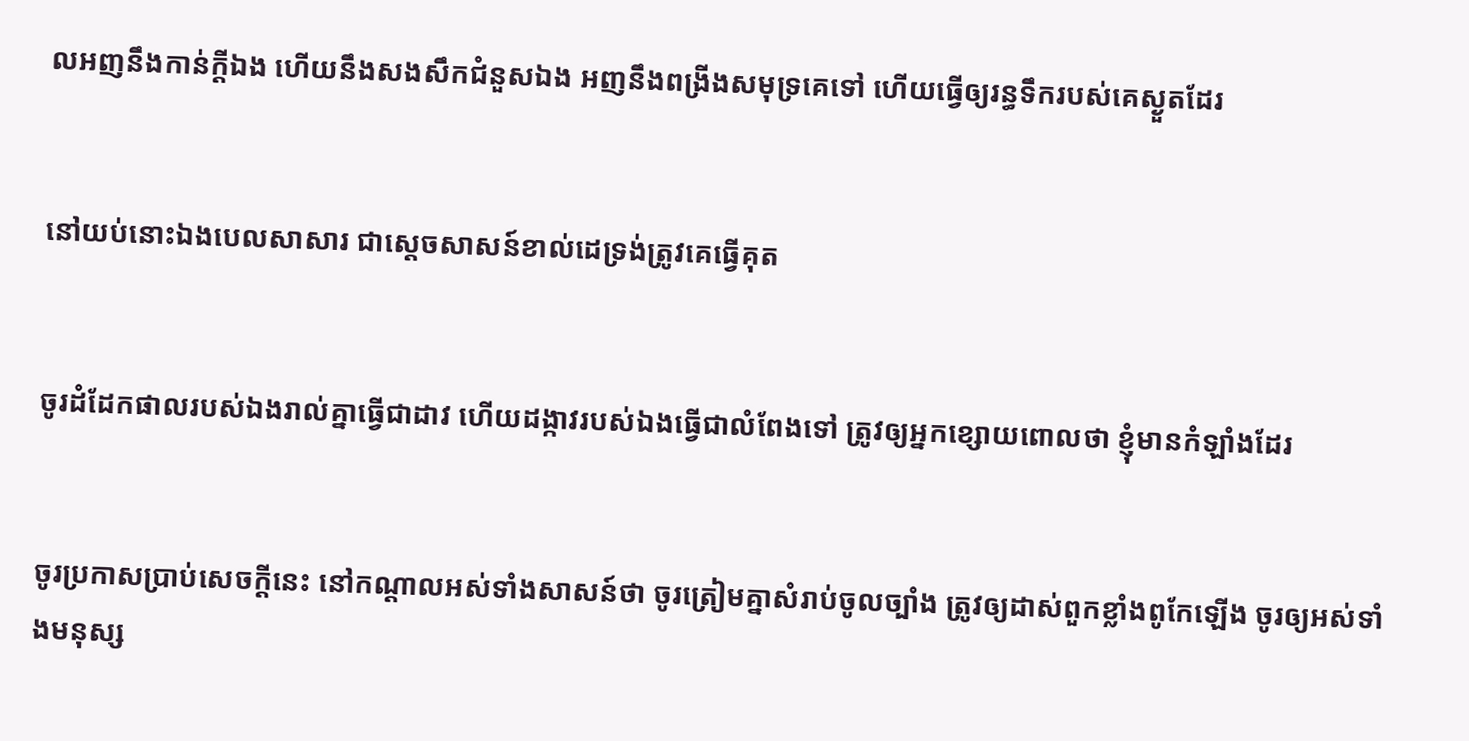លអញនឹងកាន់ក្តីឯង ហើយនឹងសង‌សឹកជំនួសឯង អញនឹងពង្រីងសមុទ្រគេទៅ ហើយធ្វើឲ្យរន្ធទឹករបស់គេស្ងួតដែរ


នៅយប់នោះឯងបេល‌សាសារ ជាស្តេចសាសន៍ខាល់ដេទ្រង់ត្រូវគេធ្វើគុត


ចូរដំដែកផាលរបស់ឯងរាល់គ្នាធ្វើជាដាវ ហើយដង្កាវរបស់ឯងធ្វើជាលំពែងទៅ ត្រូវឲ្យអ្នកខ្សោយពោលថា ខ្ញុំមានកំឡាំងដែរ


ចូរប្រកាសប្រាប់សេចក្ដីនេះ នៅកណ្តាលអស់ទាំងសាសន៍ថា ចូរត្រៀមគ្នាសំរាប់ចូលច្បាំង ត្រូវឲ្យដាស់ពួកខ្លាំងពូកែឡើង ចូរឲ្យអស់ទាំងមនុស្ស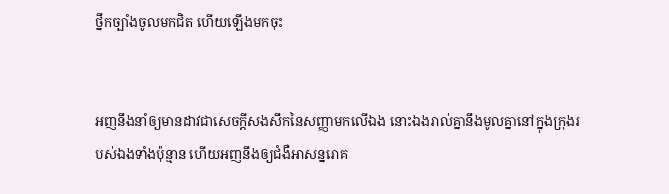ថ្នឹកច្បាំងចូលមកជិត ហើយឡើងមកចុះ


អញនឹងនាំឲ្យមានដាវជាសេចក្ដីសង‌សឹកនៃសញ្ញាមកលើឯង នោះឯងរាល់គ្នានឹងមូលគ្នានៅក្នុងក្រុងរបស់ឯងទាំងប៉ុន្មាន ហើយអញនឹងឲ្យជំងឺអាសន្នរោគ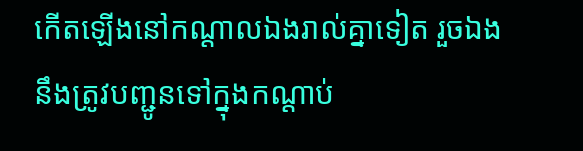កើតឡើងនៅកណ្តាលឯងរាល់គ្នាទៀត រួចឯងនឹងត្រូវបញ្ជូនទៅក្នុងកណ្តាប់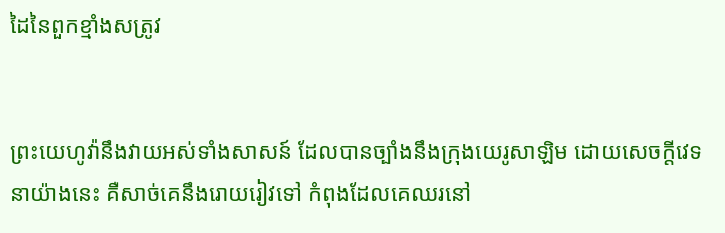ដៃនៃពួកខ្មាំងសត្រូវ


ព្រះ‌យេហូវ៉ានឹងវាយអស់ទាំងសាសន៍ ដែលបានច្បាំងនឹងក្រុងយេរូ‌សាឡិម ដោយសេចក្ដីវេទនាយ៉ាងនេះ គឺសាច់គេនឹងរោយ‌រៀវទៅ កំពុងដែលគេឈរនៅ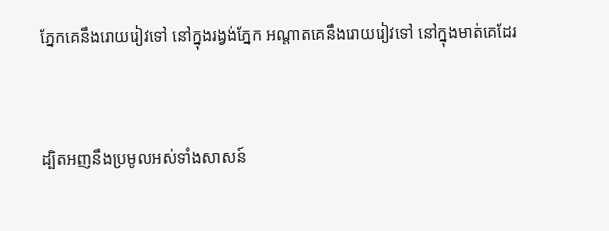ភ្នែកគេនឹងរោយ‌រៀវទៅ នៅក្នុងរង្វង់ភ្នែក អណ្តាតគេនឹងរោយ‌រៀវទៅ នៅក្នុងមាត់គេដែរ


ដ្បិតអញនឹងប្រមូលអស់ទាំងសាសន៍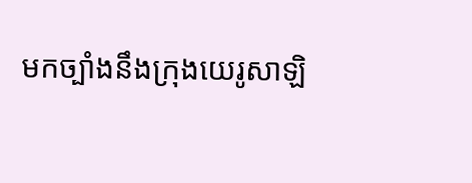មកច្បាំងនឹងក្រុងយេរូ‌សាឡិ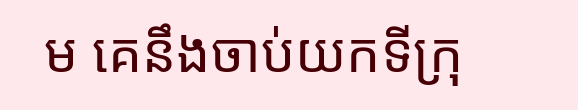ម គេនឹងចាប់យកទីក្រុ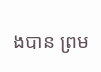ងបាន ព្រម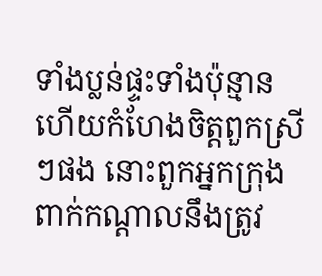ទាំងប្លន់ផ្ទះទាំងប៉ុន្មាន ហើយកំហែងចិត្តពួកស្រីៗផង នោះពួកអ្នកក្រុងពាក់កណ្តាលនឹងត្រូវ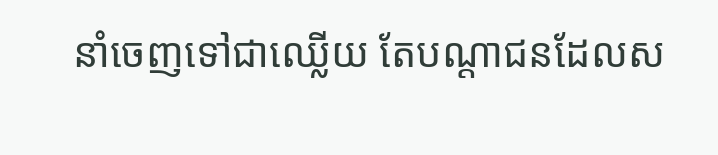នាំចេញទៅជាឈ្លើយ តែបណ្តាជនដែលស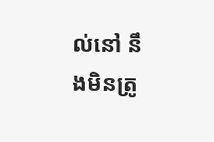ល់នៅ នឹងមិនត្រូ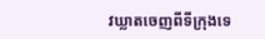វឃ្លាតចេញពីទីក្រុងទេ